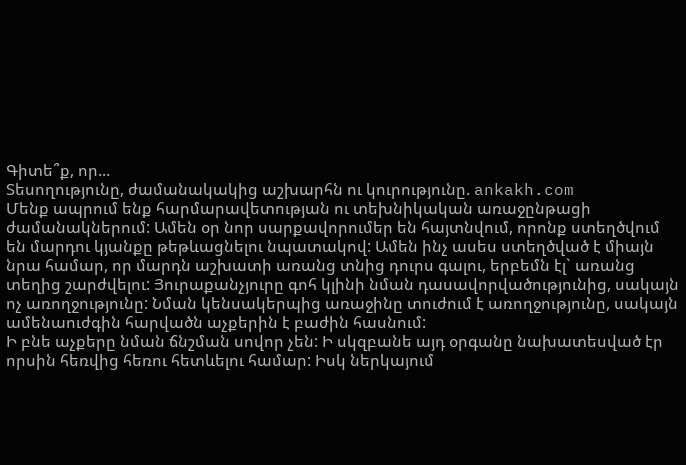Գիտե՞ք, որ...
Տեսողությունը, ժամանակակից աշխարհն ու կուրությունը. ankakh.com
Մենք ապրում ենք հարմարավետության ու տեխնիկական առաջընթացի ժամանակներում: Ամեն օր նոր սարքավորումեր են հայտնվում, որոնք ստեղծվում են մարդու կյանքը թեթևացնելու նպատակով: Ամեն ինչ ասես ստեղծված է միայն նրա համար, որ մարդն աշխատի առանց տնից դուրս գալու, երբեմն էլ` առանց տեղից շարժվելու: Յուրաքանչյուրը գոհ կլինի նման դասավորվածությունից, սակայն ոչ առողջությունը: Նման կենսակերպից առաջինը տուժում է առողջությունը, սակայն ամենաուժգին հարվածն աչքերին է բաժին հասնում:
Ի բնե աչքերը նման ճնշման սովոր չեն: Ի սկզբանե այդ օրգանը նախատեսված էր որսին հեռվից հեռու հետևելու համար: Իսկ ներկայում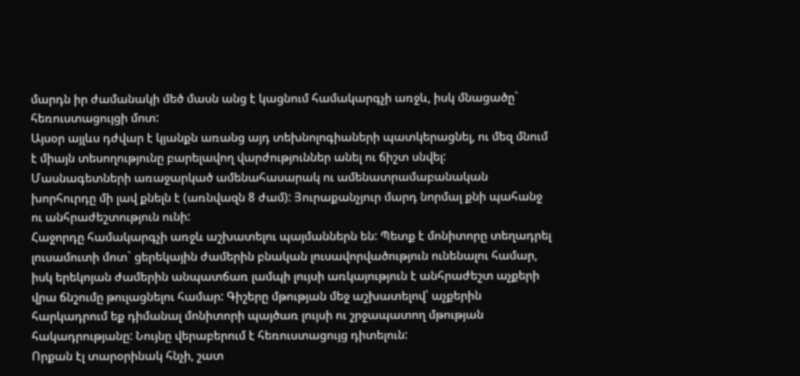մարդն իր ժամանակի մեծ մասն անց է կացնում համակարգչի առջև, իսկ մնացածը` հեռուստացույցի մոտ:
Այսօր այլևս դժվար է կյանքն առանց այդ տեխնոլոգիաների պատկերացնել, ու մեզ մնում է միայն տեսողությունը բարելավող վարժություններ անել ու ճիշտ սնվել:
Մասնագետների առաջարկած ամենահասարակ ու ամենատրամաբանական խորհուրդը մի լավ քնելն է (առնվազն 8 ժամ): Յուրաքանչյուր մարդ նորմալ քնի պահանջ ու անհրաժեշտություն ունի:
Հաջորդը համակարգչի առջև աշխատելու պայմաններն են: Պետք է մոնիտորը տեղադրել լուսամուտի մոտ` ցերեկային ժամերին բնական լուսավորվածություն ունենալու համար, իսկ երեկոյան ժամերին անպատճառ լամպի լույսի առկայություն է անհրաժեշտ աչքերի վրա ճնշումը թուլացնելու համար: Գիշերը մթության մեջ աշխատելով՝ աչքերին հարկադրում եք դիմանալ մոնիտորի պայծառ լույսի ու շրջապատող մթության հակադրությանը: Նույնը վերաբերում է հեռուստացույց դիտելուն:
Որքան էլ տարօրինակ հնչի, շատ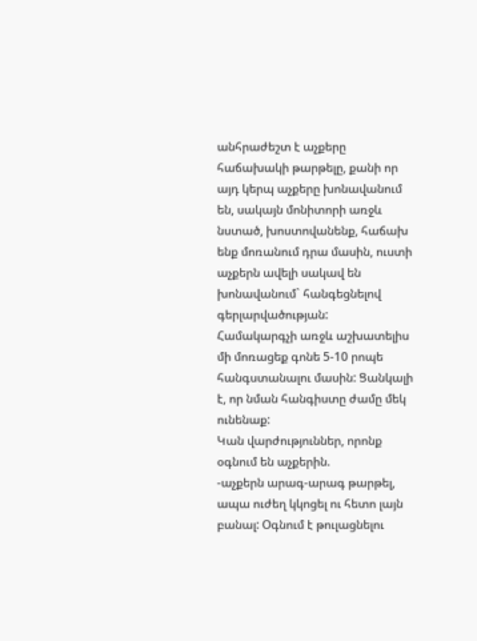անհրաժեշտ է աչքերը հաճախակի թարթելը, քանի որ այդ կերպ աչքերը խոնավանում են, սակայն մոնիտորի առջև նստած, խոստովանենք, հաճախ ենք մոռանում դրա մասին, ուստի աչքերն ավելի սակավ են խոնավանում` հանգեցնելով գերլարվածության:
Համակարգչի առջև աշխատելիս մի մոռացեք գոնե 5-10 րոպե հանգստանալու մասին: Ցանկալի է, որ նման հանգիստը ժամը մեկ ունենաք:
Կան վարժություններ, որոնք օգնում են աչքերին.
-աչքերն արագ-արագ թարթել, ապա ուժեղ կկոցել ու հետո լայն բանալ: Օգնում է թուլացնելու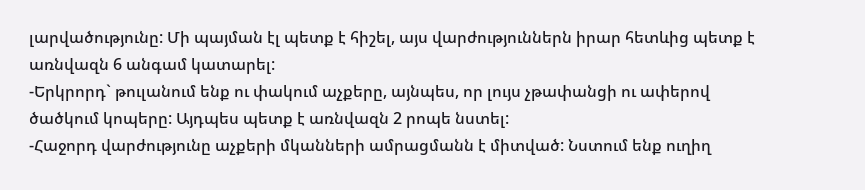լարվածությունը: Մի պայման էլ պետք է հիշել, այս վարժություններն իրար հետևից պետք է առնվազն 6 անգամ կատարել:
-Երկրորդ` թուլանում ենք ու փակում աչքերը, այնպես, որ լույս չթափանցի ու ափերով ծածկում կոպերը: Այդպես պետք է առնվազն 2 րոպե նստել:
-Հաջորդ վարժությունը աչքերի մկանների ամրացմանն է միտված: Նստում ենք ուղիղ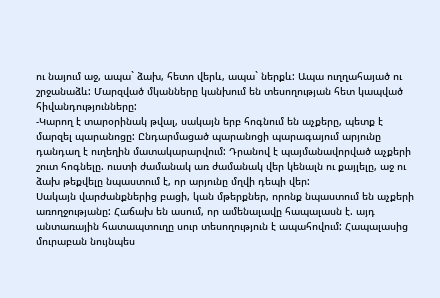ու նայում աջ, ապա` ձախ, հետո վերև, ապա` ներքև: Ապա ուղղահայած ու շրջանաձև: Մարզված մկանները կանխում են տեսողության հետ կապված հիվանդությունները:
-Կարող է տարօրինակ թվալ, սակայն երբ հոգնում են աչքերը, պետք է մարզել պարանոցը: Ընդարմացած պարանոցի պարագայում արյունը դանդաղ է ուղեղին մատակարարվում: Դրանով է պայմանավորված աչքերի շուտ հոգնելը. ուստի ժամանակ առ ժամանակ վեր կենալն ու քայլելը, աջ ու ձախ թեքվելը նպաստում է, որ արյունը մղվի դեպի վեր:
Սակայն վարժանքներից բացի, կան մթերքներ, որոնք նպաստում են աչքերի առողջությանը: Հաճախ են ասում, որ ամենալավը հապալասն է. այդ անտառային հատապտուղը սուր տեսողություն է ապահովում: Հապալասից մուրաբան նույնպես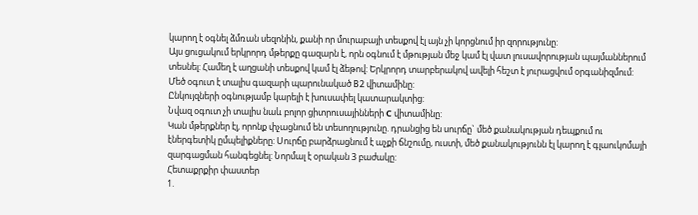կարող է օգնել ձմռան սեզոնին, քանի որ մուրաբայի տեսքով էլ այն չի կորցնում իր զորությունը:
Այս ցուցակում երկրորդ մթերքը գազարն է, որն օգնում է մթության մեջ կամ էլ վատ լուսավորության պայմաններում տեսնել: Համեղ է աղցանի տեսքով կամ էլ ձեթով: Երկրորդ տարբերակով ավելի հեշտ է յուրացվում օրգանիզմում: Մեծ օգուտ է տալիս գազարի պարունակած B2 վիտամինը:
Ընկույզների օգնությամբ կարելի է խուսափել կատարակտից:
Նվազ օգուտ չի տալիս նաև բոլոր ցիտրուսայինների С վիտամինը:
Կան մթերքներ էլ, որոնք փչացնում են տեսողությունը. դրանցից են սուրճը` մեծ քանակության դեպքում ու էներգետիկ ըմպելիքները: Սուրճը բարձրացնում է աչքի ճնշումը, ուստի, մեծ քանակությունն էլ կարող է գլաուկոմայի զարգացման հանգեցնել: Նորմալ է օրական 3 բաժակը:
Հետաքրքիր փաստեր
1.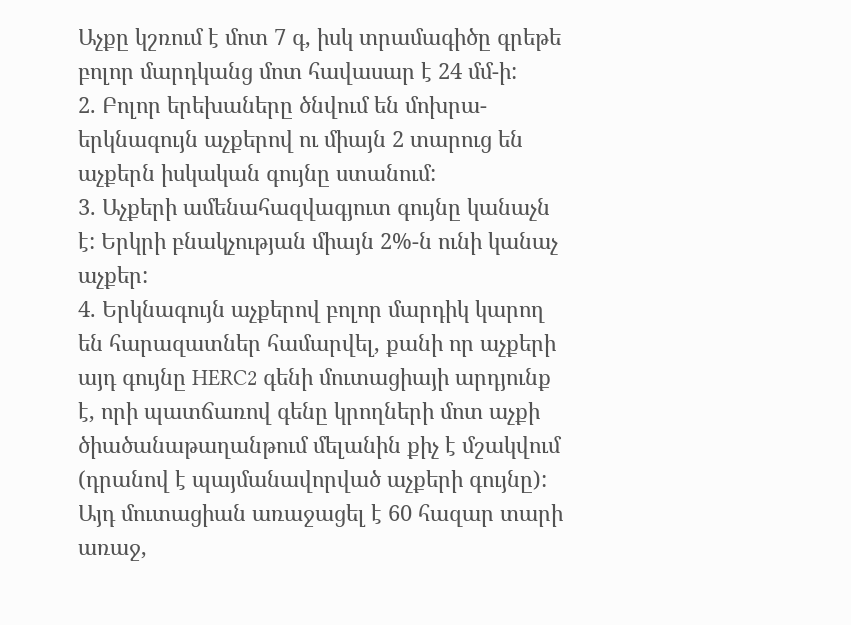Աչքը կշռում է մոտ 7 գ, իսկ տրամագիծը գրեթե բոլոր մարդկանց մոտ հավասար է 24 մմ-ի:
2. Բոլոր երեխաները ծնվում են մոխրա-երկնագույն աչքերով ու միայն 2 տարուց են աչքերն իսկական գույնը ստանում:
3. Աչքերի ամենահազվագյուտ գույնը կանաչն է: Երկրի բնակչության միայն 2%-ն ունի կանաչ աչքեր:
4. Երկնագույն աչքերով բոլոր մարդիկ կարող են հարազատներ համարվել, քանի որ աչքերի այդ գույնը HERC2 գենի մուտացիայի արդյունք է, որի պատճառով գենը կրողների մոտ աչքի ծիածանաթաղանթում մելանին քիչ է մշակվում (դրանով է պայմանավորված աչքերի գույնը): Այդ մուտացիան առաջացել է 60 հազար տարի առաջ,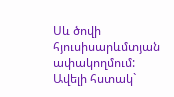Սև ծովի հյուսիսարևմտյան ափակողմում: Ավելի հստակ`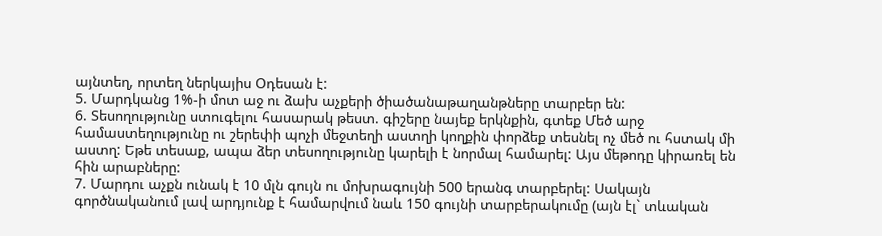այնտեղ, որտեղ ներկայիս Օդեսան է:
5. Մարդկանց 1%-ի մոտ աջ ու ձախ աչքերի ծիածանաթաղանթները տարբեր են:
6. Տեսողությունը ստուգելու հասարակ թեստ. գիշերը նայեք երկնքին, գտեք Մեծ արջ համաստեղությունը ու շերեփի պոչի մեջտեղի աստղի կողքին փորձեք տեսնել ոչ մեծ ու հստակ մի աստղ: Եթե տեսաք, ապա ձեր տեսողությունը կարելի է նորմալ համարել: Այս մեթոդը կիրառել են հին արաբները:
7. Մարդու աչքն ունակ է 10 մլն գույն ու մոխրագույնի 500 երանգ տարբերել: Սակայն գործնականում լավ արդյունք է համարվում նաև 150 գույնի տարբերակումը (այն էլ` տևական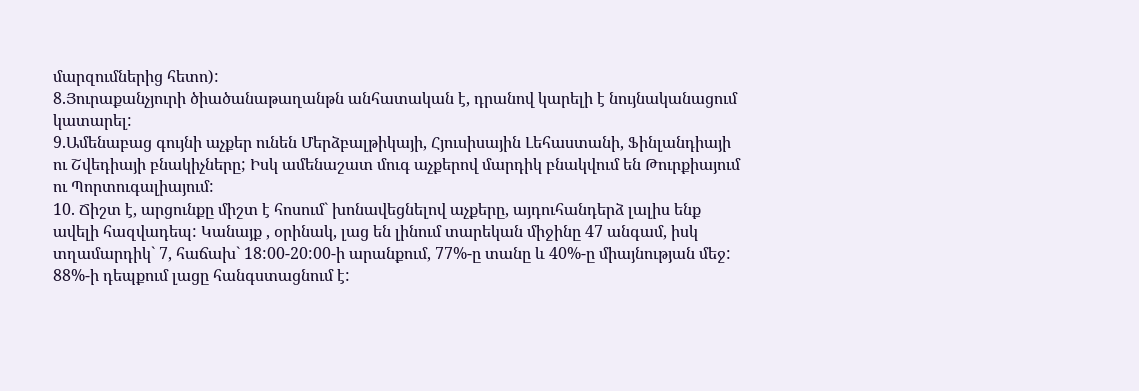մարզումներից հետո):
8.Յուրաքանչյուրի ծիածանաթաղանթն անհատական է, դրանով կարելի է նույնականացում կատարել:
9.Ամենաբաց գույնի աչքեր ունեն Մերձբալթիկայի, Հյուսիսային Լեհաստանի, Ֆինլանդիայի ու Շվեդիայի բնակիչները; Իսկ ամենաշատ մուգ աչքերով մարդիկ բնակվում են Թուրքիայում ու Պորտուգալիայում:
10. Ճիշտ է, արցունքը միշտ է հոսում` խոնավեցնելով աչքերը, այդուհանդերձ լալիս ենք ավելի հազվադեպ: Կանայք , օրինակ, լաց են լինում տարեկան միջինը 47 անգամ, իսկ տղամարդիկ` 7, հաճախ` 18:00-20:00-ի արանքում, 77%-ը տանը և 40%-ը միայնության մեջ: 88%-ի դեպքում լացը հանգստացնում է: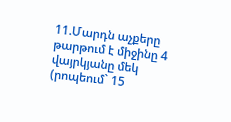11.Մարդն աչքերը թարթում է միջինը 4 վայրկյանը մեկ (րոպեում` 15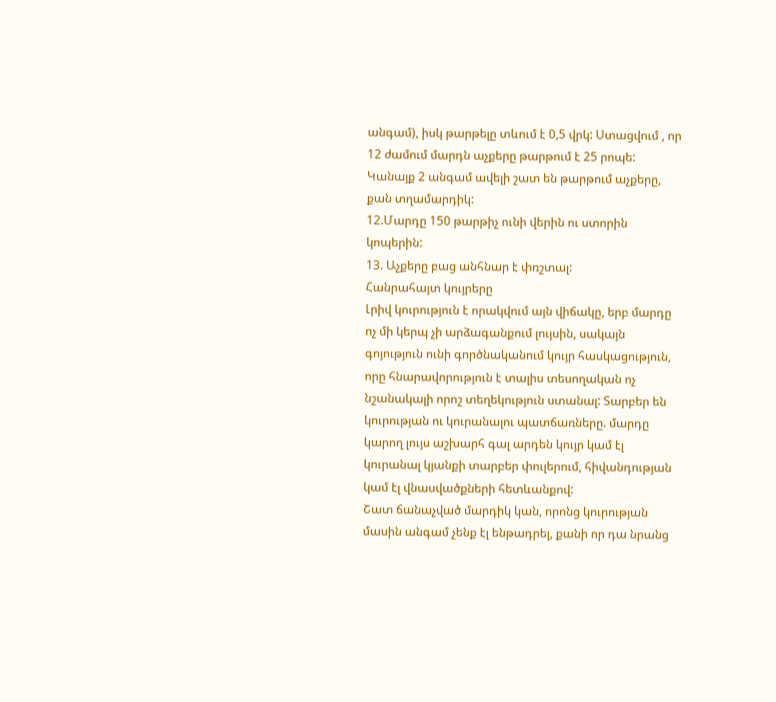անգամ), իսկ թարթելը տևում է 0,5 վրկ: Ստացվում , որ 12 ժամում մարդն աչքերը թարթում է 25 րոպե: Կանայք 2 անգամ ավելի շատ են թարթում աչքերը, քան տղամարդիկ:
12.Մարդը 150 թարթիչ ունի վերին ու ստորին կոպերին:
13. Աչքերը բաց անհնար է փռշտալ:
Հանրահայտ կույրերը
Լրիվ կուրություն է որակվում այն վիճակը, երբ մարդը ոչ մի կերպ չի արձագանքում լույսին, սակայն գոյություն ունի գործնականում կույր հասկացություն, որը հնարավորություն է տալիս տեսողական ոչ նշանակալի որոշ տեղեկություն ստանալ: Տարբեր են կուրության ու կուրանալու պատճառները. մարդը կարող լույս աշխարհ գալ արդեն կույր կամ էլ կուրանալ կյանքի տարբեր փուլերում, հիվանդության կամ էլ վնասվածքների հետևանքով:
Շատ ճանաչված մարդիկ կան, որոնց կուրության մասին անգամ չենք էլ ենթադրել, քանի որ դա նրանց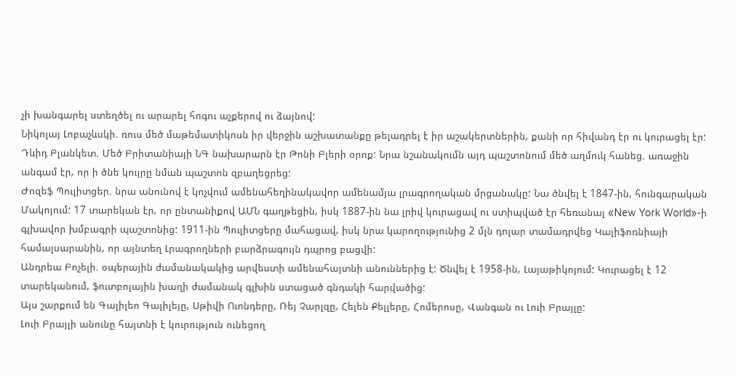չի խանգարել ստեղծել ու արարել հոգու աչքերով ու ձայնով:
Նիկոլայ Լոբաչևսկի. ռուս մեծ մաթեմատիկոսն իր վերջին աշխատանքը թելադրել է իր աշակերտներին, քանի որ հիվանդ էր ու կուրացել էր:
Դևիդ Բլանկետ. Մեծ Բրիտանիայի ՆԳ նախարարն էր Թոնի Բլերի օրոք: Նրա նշանակումն այդ պաշտոնում մեծ աղմուկ հանեց. առաջին անգամ էր, որ ի ծնե կույրը նման պաշտոն զբաղեցրեց:
Ժոզեֆ Պուլիտցեր. նրա անունով է կոչվում ամենահեղինակավոր ամենամյա լրագրողական մրցանակը: Նա ծնվել է 1847-ին, հունգարական Մակոյում: 17 տարեկան էր, որ ընտանիքով ԱՄՆ գաղթեցին, իսկ 1887-ին նա լրիվ կուրացավ ու ստիպված էր հեռանալ «New York World»-ի գլխավոր խմբագրի պաշտոնից: 1911-ին Պուլիտցերը մահացավ, իսկ նրա կարողությունից 2 մլն դոլար տամադրվեց Կալիֆոռնիայի համալսարանին, որ այնտեղ Լրագրողների բարձրագույն դպրոց բացվի:
Անդրեա Բոչելի. օպերային ժամանակակից արվեստի ամենահայտնի անուններից է: Ծնվել է 1958-ին, Լայաթիկոյում: Կուրացել է 12 տարեկանում, ֆուտբոլային խաղի ժամանակ գլխին ստացած գնդակի հարվածից:
Այս շարքում են Գալիլեո Գալիլեյը, Սթիվի Ուոնդերը, Ռեյ Չարլզը, Հելեն Քելլերը, Հոմերոսը, Վանգան ու Լուի Բրայլը:
Լուի Բրայլի անունը հայտնի է կուրություն ունեցող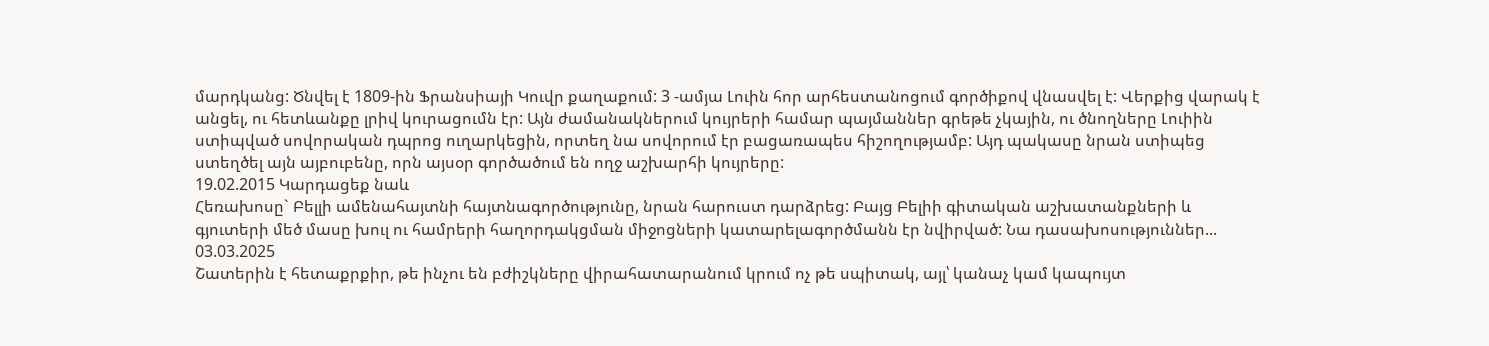մարդկանց: Ծնվել է 1809-ին Ֆրանսիայի Կուվր քաղաքում: 3 -ամյա Լուին հոր արհեստանոցում գործիքով վնասվել է: Վերքից վարակ է անցել, ու հետևանքը լրիվ կուրացումն էր: Այն ժամանակներում կույրերի համար պայմաններ գրեթե չկային, ու ծնողները Լուիին ստիպված սովորական դպրոց ուղարկեցին, որտեղ նա սովորում էր բացառապես հիշողությամբ: Այդ պակասը նրան ստիպեց ստեղծել այն այբուբենը, որն այսօր գործածում են ողջ աշխարհի կույրերը:
19.02.2015 Կարդացեք նաև
Հեռախոսը` Բելլի ամենահայտնի հայտնագործությունը, նրան հարուստ դարձրեց: Բայց Բելիի գիտական աշխատանքների և գյուտերի մեծ մասը խուլ ու համրերի հաղորդակցման միջոցների կատարելագործմանն էր նվիրված: Նա դասախոսություններ...
03.03.2025
Շատերին է հետաքրքիր, թե ինչու են բժիշկները վիրահատարանում կրում ոչ թե սպիտակ, այլ՝ կանաչ կամ կապույտ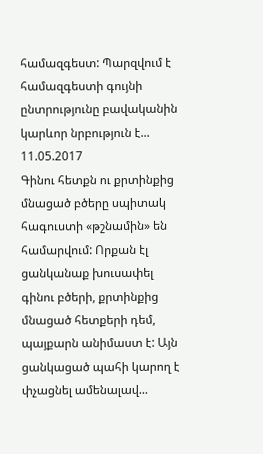համազգեստ: Պարզվում է համազգեստի գույնի ընտրությունը բավականին կարևոր նրբություն է...
11.05.2017
Գինու հետքն ու քրտինքից մնացած բծերը սպիտակ հագուստի «թշնամին» են համարվում: Որքան էլ ցանկանաք խուսափել գինու բծերի, քրտինքից մնացած հետքերի դեմ, պայքարն անիմաստ է: Այն ցանկացած պահի կարող է փչացնել ամենալավ...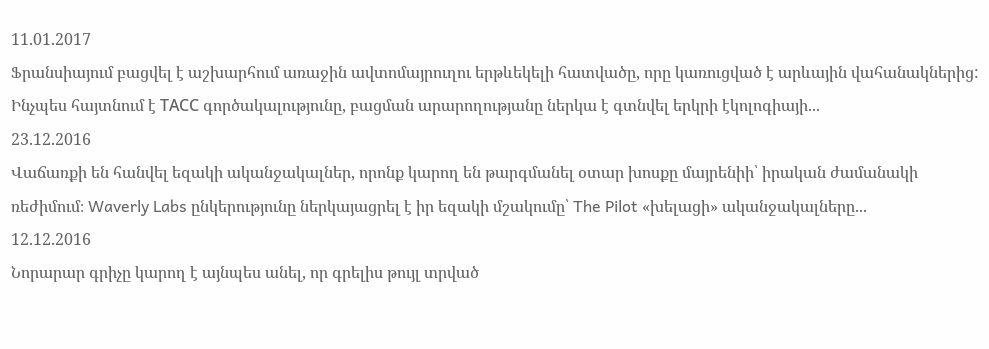11.01.2017
Ֆրանսիայում բացվել է աշխարհում առաջին ավտոմայրուղու երթևեկելի հատվածը, որը կառուցված է արևային վահանակներից:
Ինչպես հայտնում է ТАСС գործակալությունը, բացման արարողությանը ներկա է գտնվել երկրի էկոլոգիայի...
23.12.2016
Վաճառքի են հանվել եզակի ականջակալներ, որոնք կարող են թարգմանել օտար խոսքը մայրենիի՝ իրական ժամանակի ռեժիմում։ Waverly Labs ընկերությունը ներկայացրել է իր եզակի մշակումը՝ The Pilot «խելացի» ականջակալները...
12.12.2016
Նորարար գրիչը կարող է այնպես անել, որ գրելիս թույլ տրված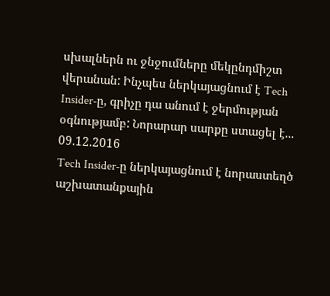սխալներն ու ջնջումները մեկընդմիշտ վերանան: Ինչպես ներկայացնում է Tech Insider-ը, գրիչը դա անում է ջերմության օգնությամբ: Նորարար սարքը ստացել է...
09.12.2016
Tech Insider-ը ներկայացնում է նորաստեղծ աշխատանքային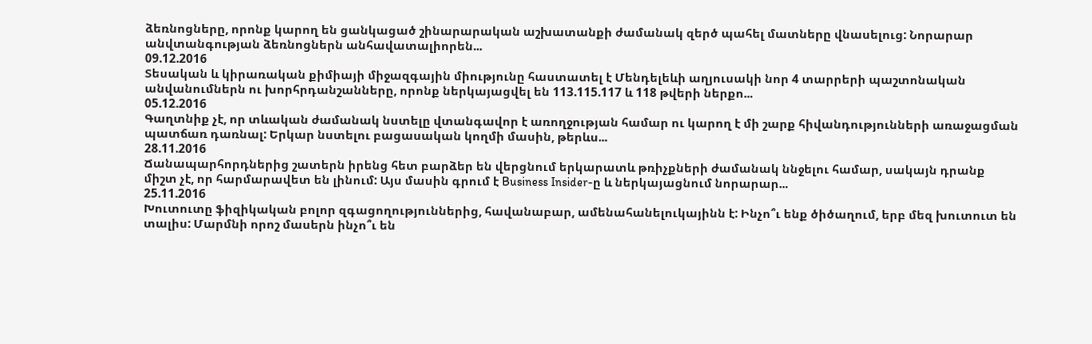ձեռնոցները, որոնք կարող են ցանկացած շինարարական աշխատանքի ժամանակ զերծ պահել մատները վնասելուց: Նորարար անվտանգության ձեռնոցներն անհավատալիորեն...
09.12.2016
Տեսական և կիրառական քիմիայի միջազգային միությունը հաստատել է Մենդելեևի աղյուսակի նոր 4 տարրերի պաշտոնական անվանումներն ու խորհրդանշանները, որոնք ներկայացվել են 113.115.117 և 118 թվերի ներքո...
05.12.2016
Գաղտնիք չէ, որ տևական ժամանակ նստելը վտանգավոր է առողջության համար ու կարող է մի շարք հիվանդությունների առաջացման պատճառ դառնալ: Երկար նստելու բացասական կողմի մասին, թերևս...
28.11.2016
Ճանապարհորդներից շատերն իրենց հետ բարձեր են վերցնում երկարատև թռիչքների ժամանակ ննջելու համար, սակայն դրանք միշտ չէ, որ հարմարավետ են լինում: Այս մասին գրում է Business Insider-ը և ներկայացնում նորարար...
25.11.2016
Խուտուտը ֆիզիկական բոլոր զգացողություններից, հավանաբար, ամենահանելուկայինն է: Ինչո՞ւ ենք ծիծաղում, երբ մեզ խուտուտ են տալիս: Մարմնի որոշ մասերն ինչո՞ւ են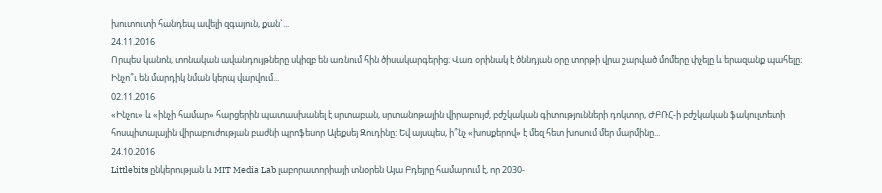խուտուտի հանդեպ ավելի զգայուն, քան`...
24.11.2016
Որպես կանոն, տոնական ավանդույթները սկիզբ են առնում հին ծիսակարգերից։ Վառ օրինակ է ծննդյան օրը տորթի վրա շարված մոմերը փչելը և երազանք պահելը։ Ինչո՞ւ են մարդիկ նման կերպ վարվում...
02.11.2016
«Ինչու» և «ինչի համար» հարցերին պատասխանել է սրտաբան, սրտանոթային վիրաբույժ, բժշկական գիտությունների դոկտոր, ԺԲՌՀ-ի բժշկական ֆակուլտետի հոսպիտալային վիրաբուժության բաժնի պրոֆեսոր Ալեքսեյ Զուդինը: Եվ այսպես, ի՞նչ «խոսքերով» է մեզ հետ խոսում մեր մարմինը...
24.10.2016
Littlebits ընկերության և MIT Media Lab լաբորատորիայի տնօրեն Այա Բդեյրը համարում է, որ 2030-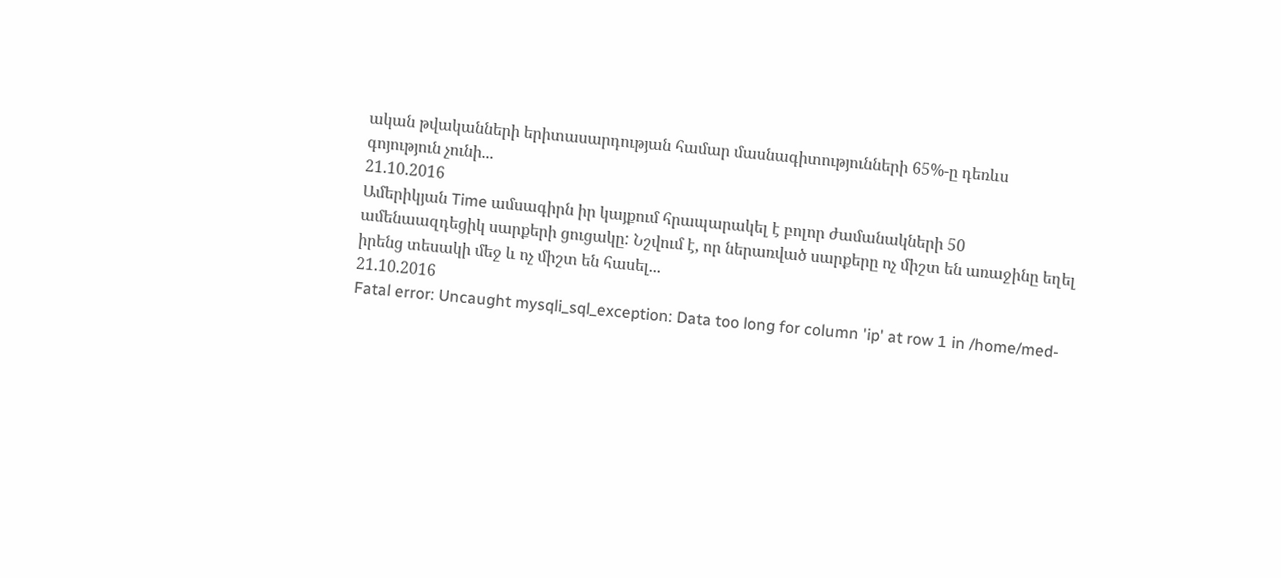ական թվականների երիտասարդության համար մասնագիտությունների 65%-ը դեռևս գոյություն չունի...
21.10.2016
Ամերիկյան Time ամսագիրն իր կայքում հրապարակել է բոլոր ժամանակների 50 ամենաազդեցիկ սարքերի ցուցակը: Նշվում է, որ ներառված սարքերը ոչ միշտ են առաջինը եղել իրենց տեսակի մեջ և ոչ միշտ են հասել...
21.10.2016
Fatal error: Uncaught mysqli_sql_exception: Data too long for column 'ip' at row 1 in /home/med-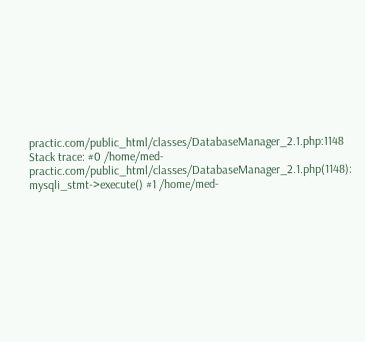practic.com/public_html/classes/DatabaseManager_2.1.php:1148 Stack trace: #0 /home/med-practic.com/public_html/classes/DatabaseManager_2.1.php(1148): mysqli_stmt->execute() #1 /home/med-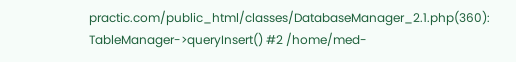practic.com/public_html/classes/DatabaseManager_2.1.php(360): TableManager->queryInsert() #2 /home/med-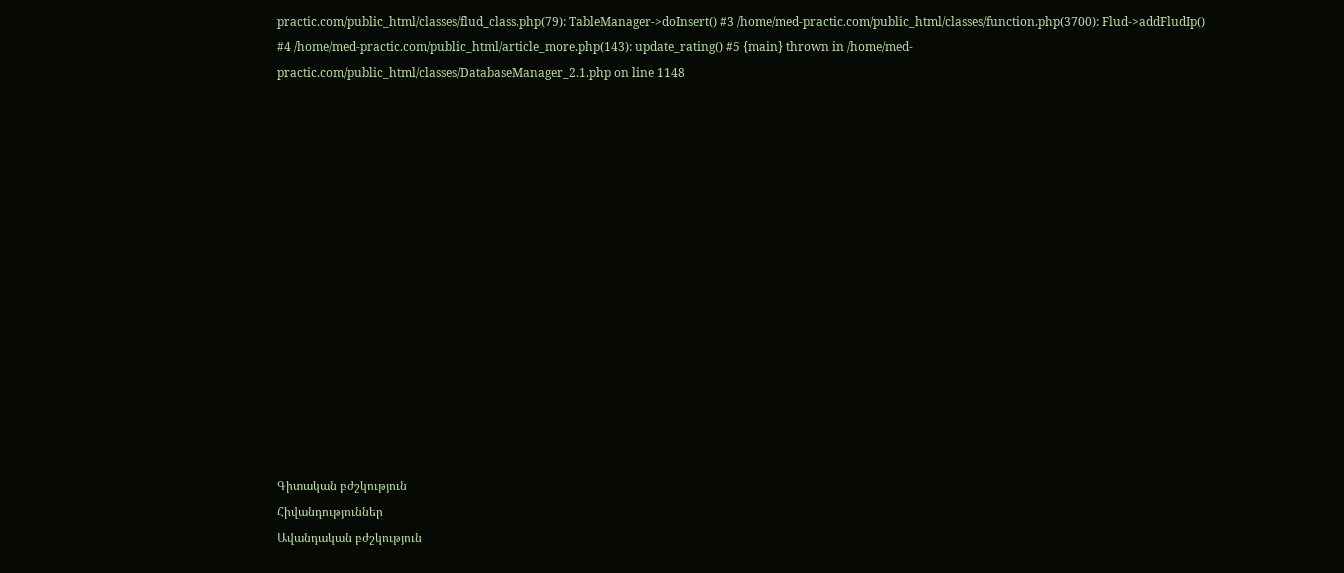practic.com/public_html/classes/flud_class.php(79): TableManager->doInsert() #3 /home/med-practic.com/public_html/classes/function.php(3700): Flud->addFludIp() #4 /home/med-practic.com/public_html/article_more.php(143): update_rating() #5 {main} thrown in /home/med-practic.com/public_html/classes/DatabaseManager_2.1.php on line 1148















Գիտական բժշկություն
Հիվանդություններ
Ավանդական բժշկություն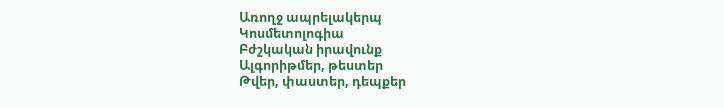Առողջ ապրելակերպ
Կոսմետոլոգիա
Բժշկական իրավունք
Ալգորիթմեր, թեստեր
Թվեր, փաստեր, դեպքեր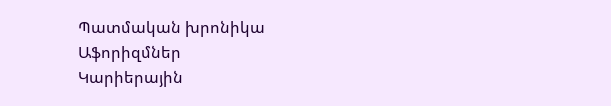Պատմական խրոնիկա
Աֆորիզմներ
Կարիերային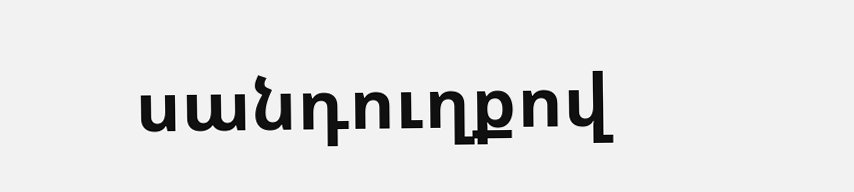սանդուղքով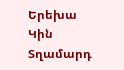Երեխա
Կին
Տղամարդ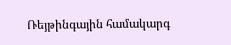Ռեյթինգային համակարգ